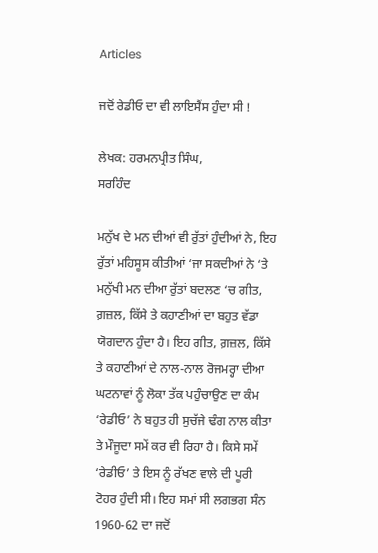Articles

ਜਦੋਂ ਰੇਡੀਓ ਦਾ ਵੀ ਲਾਇਸੈਂਸ ਹੁੰਦਾ ਸੀ !

ਲੇਖਕ: ਹਰਮਨਪ੍ਰੀਤ ਸਿੰਘ,
ਸਰਹਿੰਦ

ਮਨੁੱਖ ਦੇ ਮਨ ਦੀਆਂ ਵੀ ਰੁੱਤਾਂ ਹੁੰਦੀਆਂ ਨੇ, ਇਹ ਰੁੱਤਾਂ ਮਹਿਸੂਸ ਕੀਤੀਆਂ ‘ਜਾ ਸਕਦੀਆਂ ਨੇ ‘ਤੇ ਮਨੁੱਖੀ ਮਨ ਦੀਆ ਰੁੱਤਾਂ ਬਦਲਣ ‘ਚ ਗੀਤ, ਗ਼ਜ਼ਲ, ਕਿੱਸੇ ਤੇ ਕਹਾਣੀਆਂ ਦਾ ਬਹੁਤ ਵੱਡਾ ਯੋਗਦਾਨ ਹੁੰਦਾ ਹੈ। ਇਹ ਗੀਤ, ਗ਼ਜ਼ਲ, ਕਿੱਸੇ ਤੇ ਕਹਾਣੀਆਂ ਦੇ ਨਾਲ-ਨਾਲ ਰੋਜਮਰ੍ਹਾ ਦੀਆ ਘਟਨਾਵਾਂ ਨੂੰ ਲੋਕਾ ਤੱਕ ਪਹੁੰਚਾਉਣ ਦਾ ਕੰਮ ‘ਰੇਡੀਓ’ ਨੇ ਬਹੁਤ ਹੀ ਸੁਚੱਜੇ ਢੰਗ ਨਾਲ ਕੀਤਾ ਤੇ ਮੌਜੂਦਾ ਸਮੇਂ ਕਰ ਵੀ ਰਿਹਾ ਹੈ। ਕਿਸੇ ਸਮੇਂ ‘ਰੇਡੀਓ’ ਤੇ ਇਸ ਨੂੰ ਰੱਖਣ ਵਾਲੇ ਦੀ ਪੂਰੀ ਟੋਹਰ ਹੁੰਦੀ ਸੀ। ਇਹ ਸਮਾਂ ਸੀ ਲਗਭਗ ਸੰਨ 1960-62 ਦਾ ਜਦੋਂ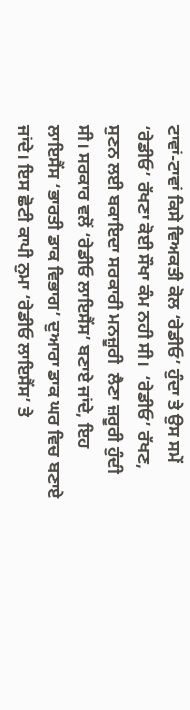ਟਾਵਾਂ-ਟਾਵਾਂ ਕਿਸੇ ਵਿਅਕਤੀ ਕੋਲ ‘ਰੇਡੀਓ’ ਹੁੰਦਾ ਤੇ ਉਸ ਸਮੇਂ ‘ਰੇਡੀਓ’ ਰੱਖਣਾ ਕੋਈ ਸੌਖਾ ਕੰਮ ਨਹੀ ਸੀ।  ‘ਰੇਡੀਓ’ ਰੱਖਣ, ਸੁਣਨ ਲਈ ਬਕਾਇਦਾ ਸਰਕਾਰੀ ਮਨਜ਼ੂਰੀ  ਲੈਣਾ ਜ਼ਰੂਰੀ ਹੁੰਦੀ ਸੀ। ਸਰਕਾਰ ਵਲੋਂ ‘ਰੇਡੀਓ ਲਾਇਸੈਂਸ’ ਬਣਾਏ ਜਾਂਦੇ, ਇਹ ਲਾਇਸੈਂਸ ‘ਭਾਰਤੀ ਡਾਕ ਵਿਭਾਗ’ ਦੁਆਰਾ ਡਾਕ ਘਰ ਵਿਚ ਬਣਾਏ ਜਾਂਦੇ। ਇਸ ਛੋਟੀ ਕਾਪੀ ਨੁਮਾ ‘ਰੇਡੀਓ ਲਾਇਸੈਂਸ’ ਤੇ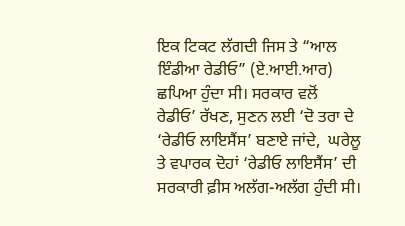ਇਕ ਟਿਕਟ ਲੱਗਦੀ ਜਿਸ ਤੇ “ਆਲ ਇੰਡੀਆ ਰੇਡੀਓ” (ਏ.ਆਈ.ਆਰ) ਛਪਿਆ ਹੁੰਦਾ ਸੀ। ਸਰਕਾਰ ਵਲੋਂ  ਰੇਡੀਓ’ ਰੱਖਣ, ਸੁਣਨ ਲਈ ‘ਦੋ ਤਰਾ ਦੇ ‘ਰੇਡੀਓ ਲਾਇਸੈਂਸ’ ਬਣਾਏ ਜਾਂਦੇ,  ਘਰੇਲੂ ਤੇ ਵਪਾਰਕ ਦੋਹਾਂ ‘ਰੇਡੀਓ ਲਾਇਸੈਂਸ’ ਦੀ ਸਰਕਾਰੀ ਫ਼ੀਸ ਅਲੱਗ-ਅਲੱਗ ਹੁੰਦੀ ਸੀ।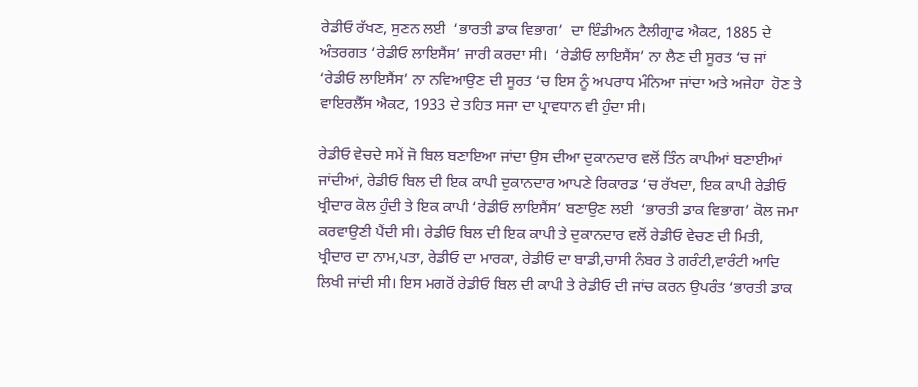ਰੇਡੀਓ ਰੱਖਣ, ਸੁਣਨ ਲਈ  ‘ਭਾਰਤੀ ਡਾਕ ਵਿਭਾਗ’  ਦਾ ਇੰਡੀਅਨ ਟੈਲੀਗ੍ਰਾਫ ਐਕਟ, 1885 ਦੇ ਅੰਤਰਗਤ ‘ਰੇਡੀਓ ਲਾਇਸੈਂਸ’ ਜਾਰੀ ਕਰਦਾ ਸੀ।  ‘ਰੇਡੀਓ ਲਾਇਸੈਂਸ’ ਨਾ ਲੈਣ ਦੀ ਸੂਰਤ ‘ਚ ਜਾਂ ‘ਰੇਡੀਓ ਲਾਇਸੈਂਸ’ ਨਾ ਨਵਿਆਉਣ ਦੀ ਸੂਰਤ ‘ਚ ਇਸ ਨੂੰ ਅਪਰਾਧ ਮੰਨਿਆ ਜਾਂਦਾ ਅਤੇ ਅਜੇਹਾ  ਹੋਣ ਤੇ ਵਾਇਰਲੈੱਸ ਐਕਟ, 1933 ਦੇ ਤਹਿਤ ਸਜਾ ਦਾ ਪ੍ਰਾਵਧਾਨ ਵੀ ਹੁੰਦਾ ਸੀ।

ਰੇਡੀਓ ਵੇਚਦੇ ਸਮੇਂ ਜੋ ਬਿਲ ਬਣਾਇਆ ਜਾਂਦਾ ਉਸ ਦੀਆ ਦੁਕਾਨਦਾਰ ਵਲੋਂ ਤਿੰਨ ਕਾਪੀਆਂ ਬਣਾਈਆਂ ਜਾਂਦੀਆਂ, ਰੇਡੀਓ ਬਿਲ ਦੀ ਇਕ ਕਾਪੀ ਦੁਕਾਨਦਾਰ ਆਪਣੇ ਰਿਕਾਰਡ ‘ਚ ਰੱਖਦਾ, ਇਕ ਕਾਪੀ ਰੇਡੀਓ ਖ੍ਰੀਦਾਰ ਕੋਲ ਹੁੰਦੀ ਤੇ ਇਕ ਕਾਪੀ ‘ਰੇਡੀਓ ਲਾਇਸੈਂਸ’ ਬਣਾਉਣ ਲਈ  ‘ਭਾਰਤੀ ਡਾਕ ਵਿਭਾਗ’ ਕੋਲ ਜਮਾ ਕਰਵਾਉਣੀ ਪੈਂਦੀ ਸੀ। ਰੇਡੀਓ ਬਿਲ ਦੀ ਇਕ ਕਾਪੀ ਤੇ ਦੁਕਾਨਦਾਰ ਵਲੋਂ ਰੇਡੀਓ ਵੇਚਣ ਦੀ ਮਿਤੀ, ਖ੍ਰੀਦਾਰ ਦਾ ਨਾਮ,ਪਤਾ, ਰੇਡੀਓ ਦਾ ਮਾਰਕਾ, ਰੇਡੀਓ ਦਾ ਬਾਡੀ,ਚਾਸੀ ਨੰਬਰ ਤੇ ਗਰੰਟੀ,ਵਾਰੰਟੀ ਆਦਿ ਲਿਖੀ ਜਾਂਦੀ ਸੀ। ਇਸ ਮਗਰੋਂ ਰੇਡੀਓ ਬਿਲ ਦੀ ਕਾਪੀ ਤੇ ਰੇਡੀਓ ਦੀ ਜਾਂਚ ਕਰਨ ਉਪਰੰਤ ‘ਭਾਰਤੀ ਡਾਕ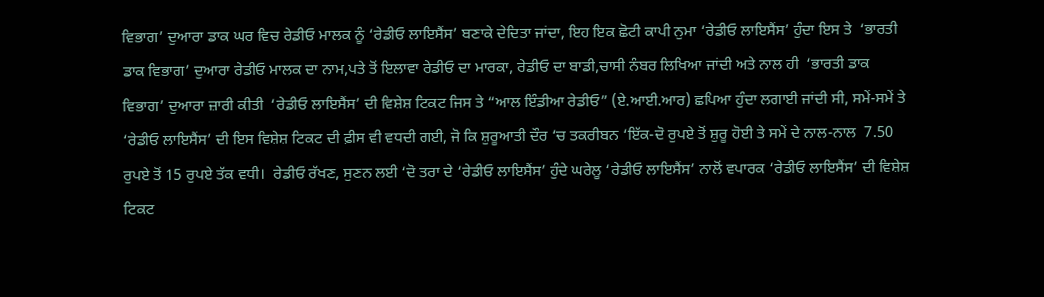ਵਿਭਾਗ’ ਦੁਆਰਾ ਡਾਕ ਘਰ ਵਿਚ ਰੇਡੀਓ ਮਾਲਕ ਨੂੰ ‘ਰੇਡੀਓ ਲਾਇਸੈਂਸ’ ਬਣਾਕੇ ਦੇਦਿਤਾ ਜਾਂਦਾ, ਇਹ ਇਕ ਛੋਟੀ ਕਾਪੀ ਨੁਮਾ ‘ਰੇਡੀਓ ਲਾਇਸੈਂਸ’ ਹੁੰਦਾ ਇਸ ਤੇ  ‘ਭਾਰਤੀ ਡਾਕ ਵਿਭਾਗ’ ਦੁਆਰਾ ਰੇਡੀਓ ਮਾਲਕ ਦਾ ਨਾਮ,ਪਤੇ ਤੋਂ ਇਲਾਵਾ ਰੇਡੀਓ ਦਾ ਮਾਰਕਾ, ਰੇਡੀਓ ਦਾ ਬਾਡੀ,ਚਾਸੀ ਨੰਬਰ ਲਿਖਿਆ ਜਾਂਦੀ ਅਤੇ ਨਾਲ ਹੀ  ‘ਭਾਰਤੀ ਡਾਕ ਵਿਭਾਗ’ ਦੁਆਰਾ ਜ਼ਾਰੀ ਕੀਤੀ  ‘ਰੇਡੀਓ ਲਾਇਸੈਂਸ’ ਦੀ ਵਿਸ਼ੇਸ਼ ਟਿਕਟ ਜਿਸ ਤੇ “ਆਲ ਇੰਡੀਆ ਰੇਡੀਓ” (ਏ.ਆਈ.ਆਰ) ਛਪਿਆ ਹੁੰਦਾ ਲਗਾਈ ਜਾਂਦੀ ਸੀ, ਸਮੇਂ-ਸਮੇਂ ਤੇ  ‘ਰੇਡੀਓ ਲਾਇਸੈਂਸ’ ਦੀ ਇਸ ਵਿਸ਼ੇਸ਼ ਟਿਕਟ ਦੀ ਫ਼ੀਸ ਵੀ ਵਧਦੀ ਗਈ, ਜੋ ਕਿ ਸ਼ੁਰੂਆਤੀ ਦੌਰ ‘ਚ ਤਕਰੀਬਨ ‘ਇੱਕ-ਦੋ ਰੁਪਏ ਤੋਂ ਸ਼ੁਰੂ ਹੋਈ ਤੇ ਸਮੇਂ ਦੇ ਨਾਲ-ਨਾਲ  7.50 ਰੁਪਏ ਤੋਂ 15 ਰੁਪਏ ਤੱਕ ਵਧੀ।  ਰੇਡੀਓ ਰੱਖਣ, ਸੁਣਨ ਲਈ ‘ਦੋ ਤਰਾ ਦੇ ‘ਰੇਡੀਓ ਲਾਇਸੈਂਸ’ ਹੁੰਦੇ ਘਰੇਲੂ ‘ਰੇਡੀਓ ਲਾਇਸੈਂਸ’ ਨਾਲੋਂ ਵਪਾਰਕ ‘ਰੇਡੀਓ ਲਾਇਸੈਂਸ’ ਦੀ ਵਿਸ਼ੇਸ਼ ਟਿਕਟ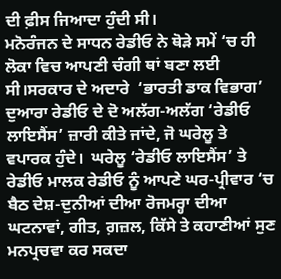ਦੀ ਫ਼ੀਸ ਜਿਆਦਾ ਹੁੰਦੀ ਸੀ।
ਮਨੋਰੰਜਨ ਦੇ ਸਾਧਨ ਰੇਡੀਓ ਨੇ ਥੋੜੇ ਸਮੇਂ ‘ਚ ਹੀ ਲੋਕਾ ਵਿਚ ਆਪਣੀ ਚੰਗੀ ਥਾਂ ਬਣਾ ਲਈ ਸੀ।ਸਰਕਾਰ ਦੇ ਅਦਾਰੇ  ‘ਭਾਰਤੀ ਡਾਕ ਵਿਭਾਗ’ ਦੁਆਰਾ ਰੇਡੀਓ ਦੇ ਦੋ ਅਲੱਗ-ਅਲੱਗ ‘ਰੇਡੀਓ ਲਾਇਸੈਂਸ’ ਜ਼ਾਰੀ ਕੀਤੇ ਜਾਂਦੇ, ਜੋ ਘਰੇਲੂ ਤੇ ਵਪਾਰਕ ਹੁੰਦੇ।  ਘਰੇਲੂ ‘ਰੇਡੀਓ ਲਾਇਸੈਂਸ’ ਤੇ ਰੇਡੀਓ ਮਾਲਕ ਰੇਡੀਓ ਨੂੰ ਆਪਣੇ ਘਰ-ਪ੍ਰੀਵਾਰ ‘ਚ ਬੈਠ ਦੇਸ਼-ਦੁਨੀਆਂ ਦੀਆ ਰੋਜਮਰ੍ਹਾ ਦੀਆ ਘਟਨਾਵਾਂ, ਗੀਤ, ਗ਼ਜ਼ਲ, ਕਿੱਸੇ ਤੇ ਕਹਾਣੀਆਂ ਸੁਣ ਮਨਪ੍ਰਚਵਾ ਕਰ ਸਕਦਾ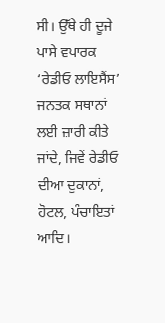ਸੀ। ਉੱਥੇ ਹੀ ਦੂਜੇ ਪਾਸੇ ਵਪਾਰਕ ‘ਰੇਡੀਓ ਲਾਇਸੈਂਸ’ ਜਨਤਕ ਸਥਾਨਾਂ ਲਈ ਜ਼ਾਰੀ ਕੀਤੇ ਜਾਂਦੇ, ਜਿਵੇਂ ਰੇਡੀਓ ਦੀਆ ਦੁਕਾਨਾਂ, ਹੋਟਲ, ਪੰਚਾਇਤਾਂ ਆਦਿ।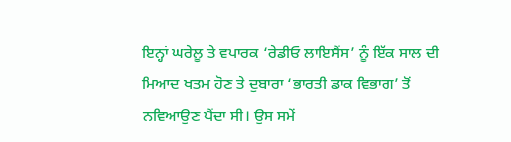ਇਨ੍ਹਾਂ ਘਰੇਲੂ ਤੇ ਵਪਾਰਕ ‘ਰੇਡੀਓ ਲਾਇਸੈਂਸ’ ਨੂੰ ਇੱਕ ਸਾਲ ਦੀ ਮਿਆਦ ਖਤਮ ਹੋਣ ਤੇ ਦੁਬਾਰਾ ‘ਭਾਰਤੀ ਡਾਕ ਵਿਭਾਗ’ ਤੋਂ ਨਵਿਆਉਣ ਪੈਂਦਾ ਸੀ। ਉਸ ਸਮੇਂ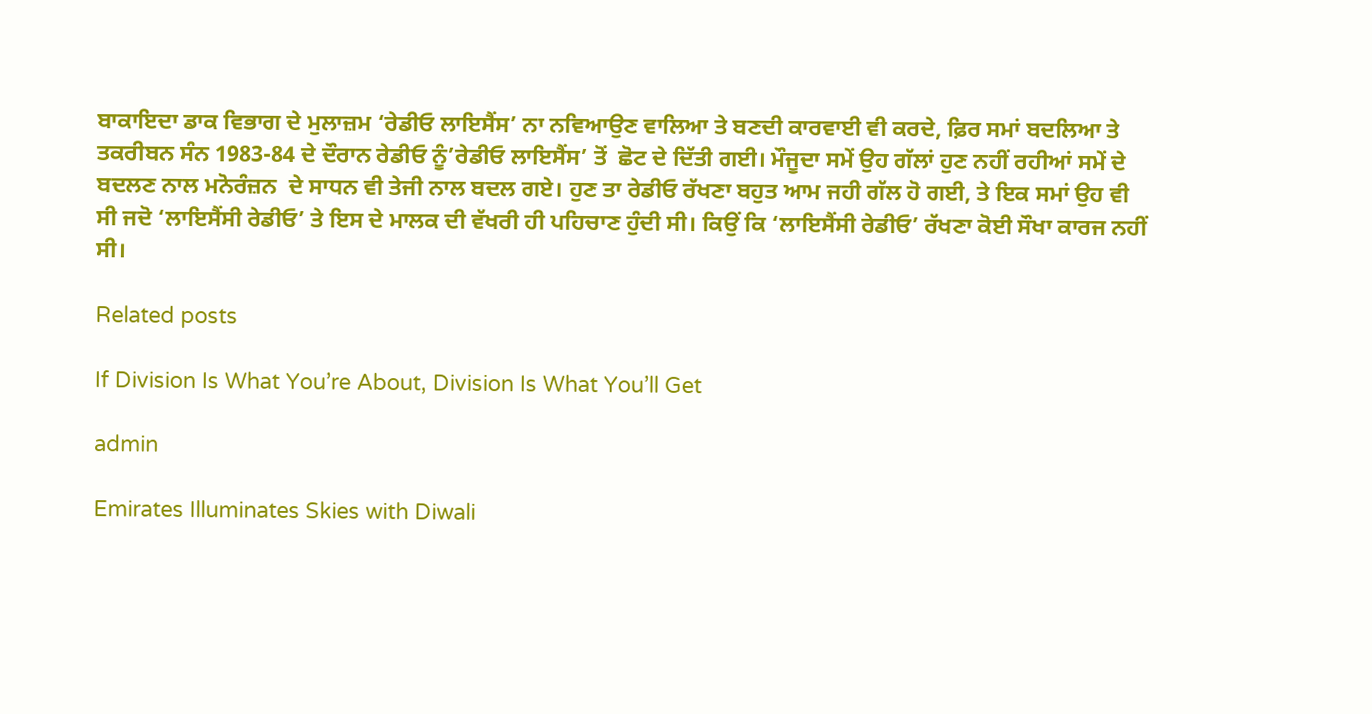ਬਾਕਾਇਦਾ ਡਾਕ ਵਿਭਾਗ ਦੇ ਮੁਲਾਜ਼ਮ ‘ਰੇਡੀਓ ਲਾਇਸੈਂਸ’ ਨਾ ਨਵਿਆਉਣ ਵਾਲਿਆ ਤੇ ਬਣਦੀ ਕਾਰਵਾਈ ਵੀ ਕਰਦੇ, ਫ਼ਿਰ ਸਮਾਂ ਬਦਲਿਆ ਤੇ ਤਕਰੀਬਨ ਸੰਨ 1983-84 ਦੇ ਦੌਰਾਨ ਰੇਡੀਓ ਨੂੰ’ਰੇਡੀਓ ਲਾਇਸੈਂਸ’ ਤੋਂ  ਛੋਟ ਦੇ ਦਿੱਤੀ ਗਈ। ਮੌਜੂਦਾ ਸਮੇਂ ਉਹ ਗੱਲਾਂ ਹੁਣ ਨਹੀਂ ਰਹੀਆਂ ਸਮੇਂ ਦੇ ਬਦਲਣ ਨਾਲ ਮਨੋਰੰਜ਼ਨ  ਦੇ ਸਾਧਨ ਵੀ ਤੇਜੀ ਨਾਲ ਬਦਲ ਗਏ। ਹੁਣ ਤਾ ਰੇਡੀਓ ਰੱਖਣਾ ਬਹੁਤ ਆਮ ਜਹੀ ਗੱਲ ਹੋ ਗਈ, ਤੇ ਇਕ ਸਮਾਂ ਉਹ ਵੀ ਸੀ ਜਦੋ ‘ਲਾਇਸੈਂਸੀ ਰੇਡੀਓ’ ਤੇ ਇਸ ਦੇ ਮਾਲਕ ਦੀ ਵੱਖਰੀ ਹੀ ਪਹਿਚਾਣ ਹੁੰਦੀ ਸੀ। ਕਿਉਂ ਕਿ ‘ਲਾਇਸੈਂਸੀ ਰੇਡੀਓ’ ਰੱਖਣਾ ਕੋਈ ਸੌਖਾ ਕਾਰਜ ਨਹੀਂ ਸੀ।

Related posts

If Division Is What You’re About, Division Is What You’ll Get

admin

Emirates Illuminates Skies with Diwali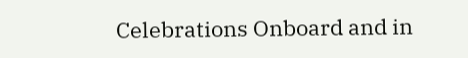Celebrations Onboard and in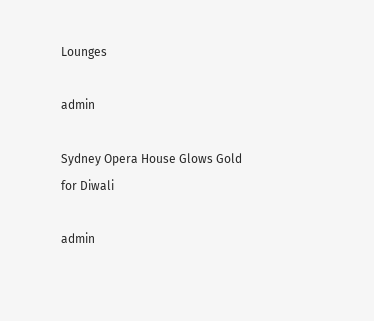Lounges

admin

Sydney Opera House Glows Gold for Diwali

admin